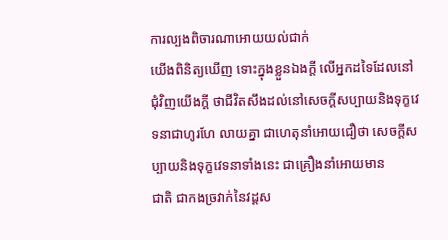ការល្បងពិចារណាអោយយល់ជាក់
យើងពិនិត្យឃើញ ទោះក្នុងខ្លួនឯងក្ដី លើអ្នកដទៃដែលនៅជុំវិញយើងក្ដី ថាជីវិតសឹងដល់នៅសេចក្ដីសប្បាយនិងទុក្ខវេទនាជាហូរហែ លាយគ្នា ជាហេតុនាំអោយជឿថា សេចក្ដីសប្បាយនិងទុក្ខវេទនាទាំងនេះ ជាគ្រឿងនាំអោយមាន
ជាតិ ជាកងច្រវាក់នៃវដ្ដស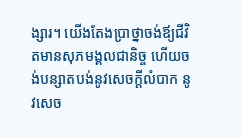ង្សារ។ យើងតែងប្រាថ្នាចង់ឪ្យជីវិតមានសុភមង្គលជានិច្ច ហើយចង់បន្សាតបង់នូវសេចក្ដីលំបាក នូវសេច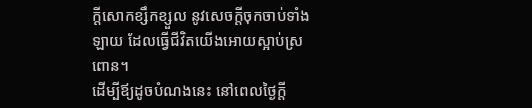ក្ដីសោកខ្សឹកខ្សួល នូវសេចក្ដីចុកចាប់ទាំងឡាយ ដែលធ្វើជីវិតយើងអោយស្អាប់ស្រពោន។
ដើម្បីឪ្យដូចបំណងនេះ នៅពេលថ្ងៃក្ដី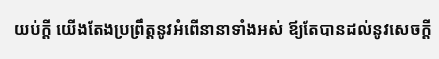យប់ក្ដី យើងតែងប្រព្រឹត្ដនូវអំពើនានាទាំងអស់ ឪ្យតែបានដល់នូវសេចក្ដី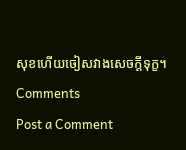សុខហើយចៀសវាងសេចក្ដីទុក្ខ។
Comments
Post a Comment